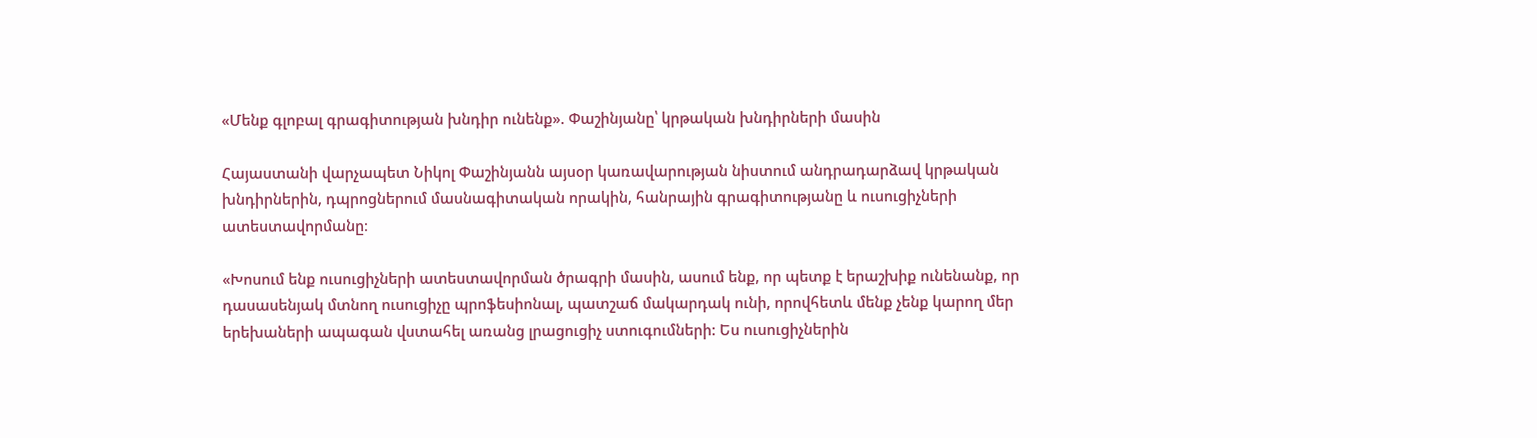«Մենք գլոբալ գրագիտության խնդիր ունենք». Փաշինյանը՝ կրթական խնդիրների մասին

Հայաստանի վարչապետ Նիկոլ Փաշինյանն այսօր կառավարության նիստում անդրադարձավ կրթական խնդիրներին, դպրոցներում մասնագիտական որակին, հանրային գրագիտությանը և ուսուցիչների ատեստավորմանը։

«Խոսում ենք ուսուցիչների ատեստավորման ծրագրի մասին, ասում ենք, որ պետք է երաշխիք ունենանք, որ դասասենյակ մտնող ուսուցիչը պրոֆեսիոնալ, պատշաճ մակարդակ ունի, որովհետև մենք չենք կարող մեր երեխաների ապագան վստահել առանց լրացուցիչ ստուգումների: Ես ուսուցիչներին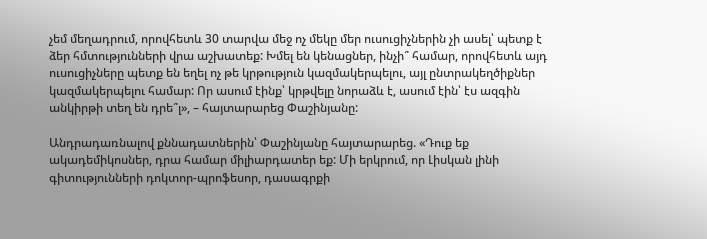չեմ մեղադրում, որովհետև 30 տարվա մեջ ոչ մեկը մեր ուսուցիչներին չի ասել՝ պետք է ձեր հմտությունների վրա աշխատեք: Խմել են կենացներ, ինչի՞ համար, որովհետև այդ ուսուցիչները պետք են եղել ոչ թե կրթություն կազմակերպելու, այլ ընտրակեղծիքներ կազմակերպելու համար: Որ ասում էինք՝ կրթվելը նորաձև է, ասում էին՝ էս ազգին անկիրթի տեղ են դրե՞լ», – հայտարարեց Փաշինյանը:

Անդրադառնալով քննադատներին՝ Փաշինյանը հայտարարեց. «Դուք եք ակադեմիկոսներ, դրա համար միլիարդատեր եք: Մի երկրում, որ Լիսկան լինի գիտությունների դոկտոր-պրոֆեսոր, դասագրքի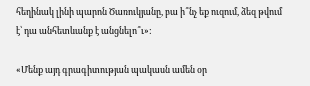հեղինակ լինի պարոն Ծառուկյանը, բա ի՞նչ եք ուզում, ձեզ թվում է՝ դա անհետևանք է անցնելո՞ւ»:

«Մենք այդ գրագիտության պակասն ամեն օր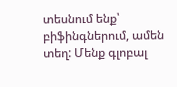տեսնում ենք՝ բիֆինգներում, ամեն տեղ: Մենք գլոբալ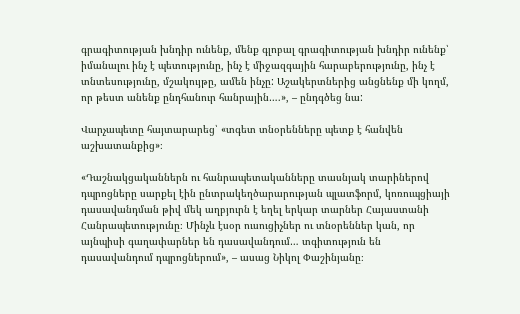գրագիտության խնդիր ունենք, մենք գլոբալ գրագիտության խնդիր ունենք՝ իմանալու ինչ է պետությունը, ինչ է միջազգային հարաբերությունը, ինչ է տնտեսությունը, մշակույթը, ամեն ինչը: Աշակերտներից անցնենք մի կողմ, որ թեստ անենք ընդհանուր հանրային….», – ընդգծեց նա:

Վարչապետը հայտարարեց՝ «տգետ տնօրենները պետք է հանվեն աշխատանքից»։

«Դաշնակցականներն ու հանրապետականները տասնյակ տարիներով դպրոցները սարքել էին ընտրակեղծարարության պլատֆորմ, կոռուպցիայի դասավանդման թիվ մեկ աղբյուրն է եղել երկար տարներ Հայաստանի Հանրապետությունը։ Մինչև էսօր ուսուցիչներ ու տնօրեններ կան, որ այնպիսի գաղափարներ են դասավանդում… տգիտություն են դասավանդում դպրոցներում», – ասաց Նիկոլ Փաշինյանը։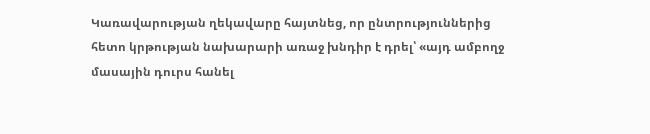Կառավարության ղեկավարը հայտնեց, որ ընտրություններից հետո կրթության նախարարի առաջ խնդիր է դրել՝ «այդ ամբողջ մասային դուրս հանել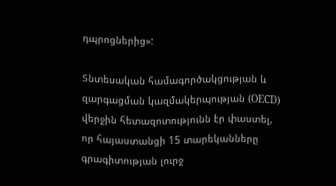դպրոցներից»:

Տնտեսական համագործակցության և զարգացման կազմակերպության (OECD) վերջին հետազոտությունն էր փաստել, որ հայաստանցի 15 տարեկանները գրագիտության լուրջ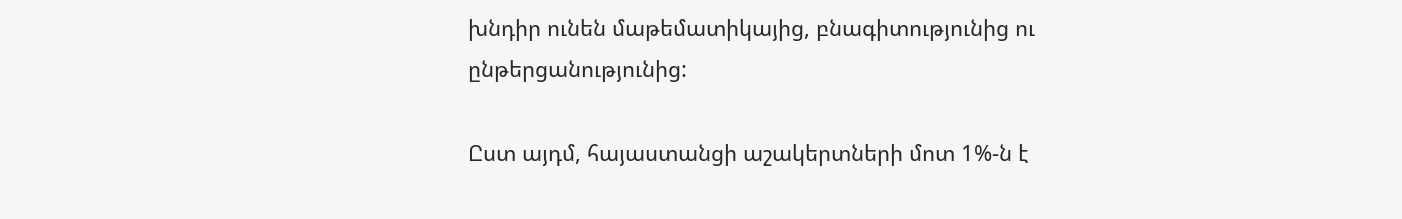խնդիր ունեն մաթեմատիկայից, բնագիտությունից ու ընթերցանությունից:

Ըստ այդմ, հայաստանցի աշակերտների մոտ 1%-ն է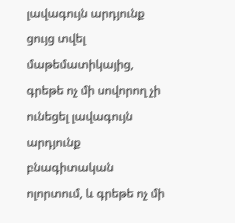լավագույն արդյունք ցույց տվել մաթեմատիկայից, գրեթե ոչ մի սովորող չի ունեցել լավագույն արդյունք բնագիտական ոլորտում, և գրեթե ոչ մի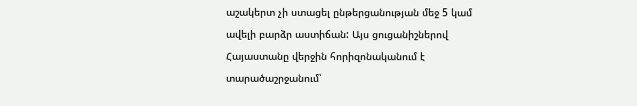աշակերտ չի ստացել ընթերցանության մեջ 5 կամ ավելի բարձր աստիճան: Այս ցուցանիշներով Հայաստանը վերջին հորիզոնականում է տարածաշրջանում՝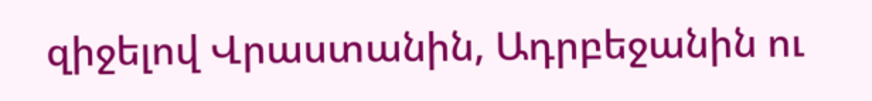զիջելով Վրաստանին, Ադրբեջանին ու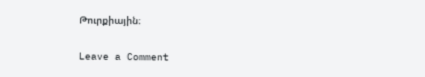Թուրքիային։

Leave a Comment